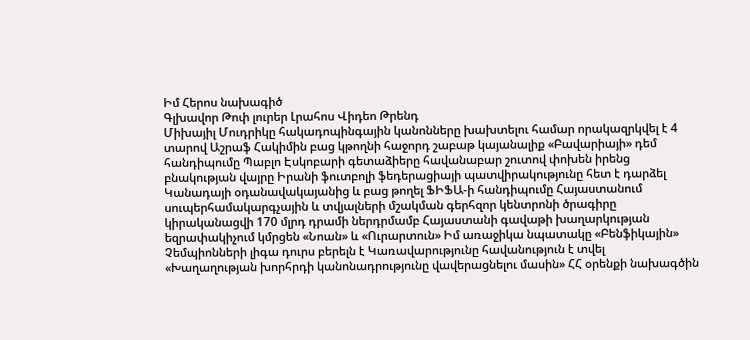Իմ Հերոս նախագիծ
Գլխավոր Թոփ լուրեր Լրահոս Վիդեո Թրենդ
Միխայիլ Մուդրիկը հակադոպինգային կանոնները խախտելու համար որակազրկվել է 4 տարով Աշրաֆ Հակիմին բաց կթողնի հաջորդ շաբաթ կայանալիք «Բավարիայի» դեմ հանդիպումը Պաբլո Էսկոբարի գետաձիերը հավանաբար շուտով փոխեն իրենց բնակության վայրը Իրանի ֆուտբոլի ֆեդերացիայի պատվիրակությունը հետ է դարձել Կանադայի օդանավակայանից և բաց թողել ՖԻՖԱ-ի հանդիպումը Հայաստանում սուպերհամակարգչային և տվյալների մշակման գերհզոր կենտրոնի ծրագիրը կիրականացվի 170 մլրդ դրամի ներդրմամբ Հայաստանի գավաթի խաղարկության եզրափակիչում կմրցեն «Նոան» և «Ուրարտուն» Իմ առաջիկա նպատակը «Բենֆիկային» Չեմպիոնների լիգա դուրս բերելն է Կառավարությունը հավանություն է տվել «Խաղաղության խորհրդի կանոնադրությունը վավերացնելու մասին» ՀՀ օրենքի նախագծին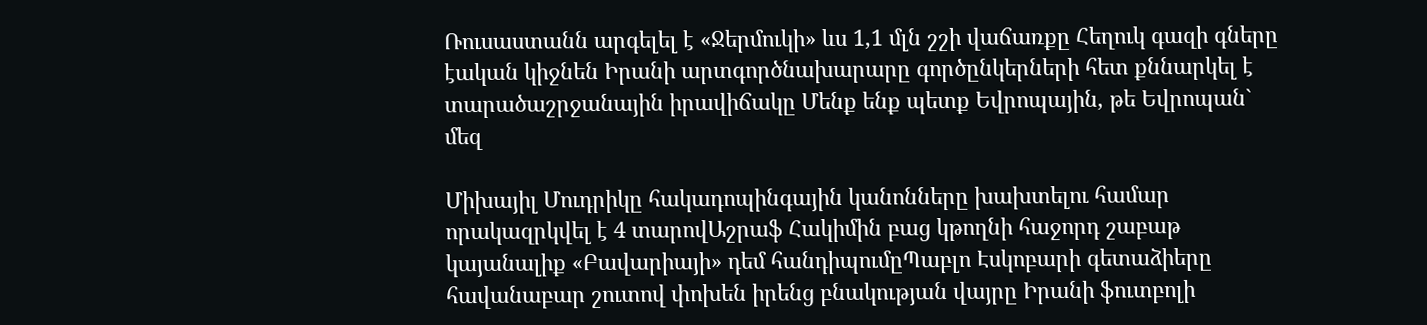Ռուսաստանն արգելել է «Ջերմուկի» ևս 1,1 մլն շշի վաճառքը Հեղուկ գազի գները էական կիջնեն Իրանի արտգործնախարարը գործընկերների հետ քննարկել է տարածաշրջանային իրավիճակը Մենք ենք պետք Եվրոպային, թե Եվրոպան` մեզ

Միխայիլ Մուդրիկը հակադոպինգային կանոնները խախտելու համար որակազրկվել է 4 տարովԱշրաֆ Հակիմին բաց կթողնի հաջորդ շաբաթ կայանալիք «Բավարիայի» դեմ հանդիպումըՊաբլո Էսկոբարի գետաձիերը հավանաբար շուտով փոխեն իրենց բնակության վայրը Իրանի ֆուտբոլի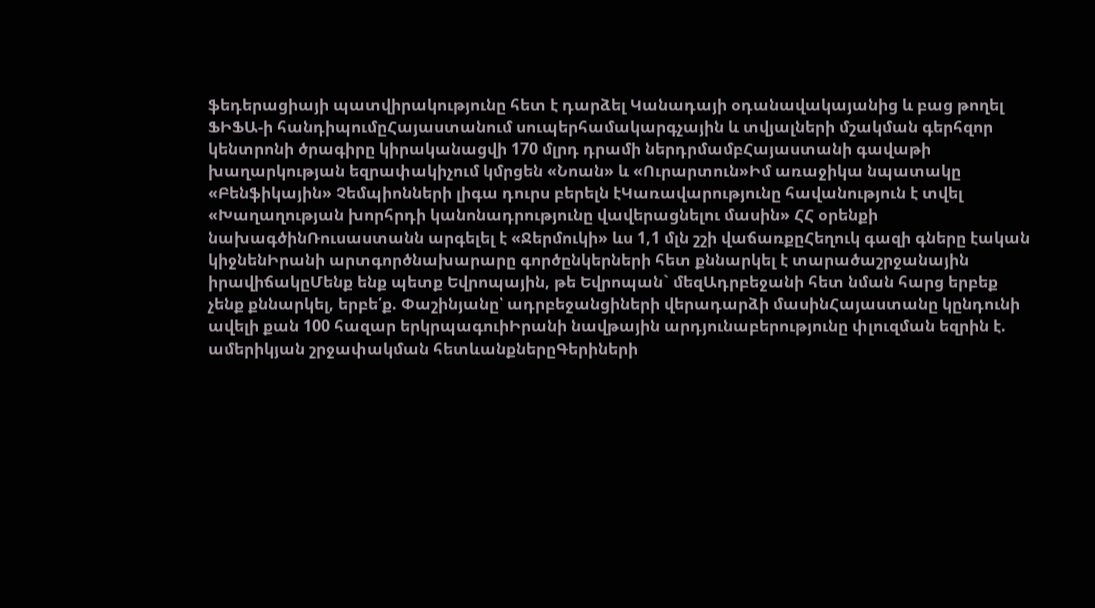ֆեդերացիայի պատվիրակությունը հետ է դարձել Կանադայի օդանավակայանից և բաց թողել ՖԻՖԱ-ի հանդիպումըՀայաստանում սուպերհամակարգչային և տվյալների մշակման գերհզոր կենտրոնի ծրագիրը կիրականացվի 170 մլրդ դրամի ներդրմամբՀայաստանի գավաթի խաղարկության եզրափակիչում կմրցեն «Նոան» և «Ուրարտուն»Իմ առաջիկա նպատակը «Բենֆիկային» Չեմպիոնների լիգա դուրս բերելն էԿառավարությունը հավանություն է տվել «Խաղաղության խորհրդի կանոնադրությունը վավերացնելու մասին» ՀՀ օրենքի նախագծինՌուսաստանն արգելել է «Ջերմուկի» ևս 1,1 մլն շշի վաճառքըՀեղուկ գազի գները էական կիջնենԻրանի արտգործնախարարը գործընկերների հետ քննարկել է տարածաշրջանային իրավիճակըՄենք ենք պետք Եվրոպային, թե Եվրոպան` մեզԱդրբեջանի հետ նման հարց երբեք չենք քննարկել, երբե՛ք. Փաշինյանը՝ ադրբեջանցիների վերադարձի մասինՀայաստանը կընդունի ավելի քան 100 հազար երկրպագուիԻրանի նավթային արդյունաբերությունը փլուզման եզրին է. ամերիկյան շրջափակման հետևանքներըԳերիների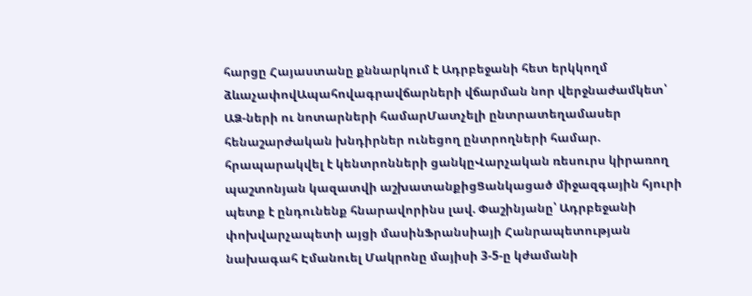հարցը Հայաստանը քննարկում է Ադրբեջանի հետ երկկողմ ձևաչափովԱպահովագրավճարների վճարման նոր վերջնաժամկետ՝ ԱՁ-ների ու նոտարների համարՄատչելի ընտրատեղամասեր հենաշարժական խնդիրներ ունեցող ընտրողների համար. հրապարակվել է կենտրոնների ցանկըՎարչական ռեսուրս կիրառող պաշտոնյան կազատվի աշխատանքիցՑանկացած միջազգային հյուրի պետք է ընդունենք հնարավորինս լավ. Փաշինյանը՝ Ադրբեջանի փոխվարչապետի այցի մասինՖրանսիայի Հանրապետության նախագահ Էմանուել Մակրոնը մայիսի 3-5-ը կժամանի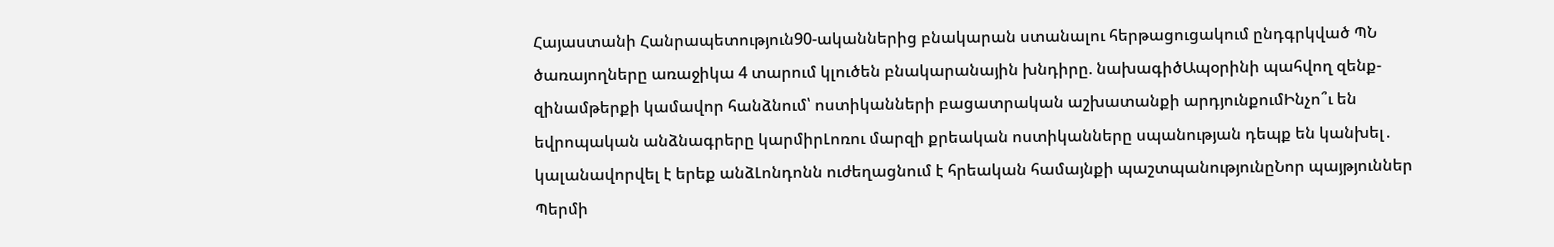Հայաստանի Հանրապետություն90-ականներից բնակարան ստանալու հերթացուցակում ընդգրկված ՊՆ ծառայողները առաջիկա 4 տարում կլուծեն բնակարանային խնդիրը. նախագիծԱպօրինի պահվող զենք-զինամթերքի կամավոր հանձնում՝ ոստիկանների բացատրական աշխատանքի արդյունքումԻնչո՞ւ են եվրոպական անձնագրերը կարմիրԼոռու մարզի քրեական ոստիկանները սպանության դեպք են կանխել․ կալանավորվել է երեք անձԼոնդոնն ուժեղացնում է հրեական համայնքի պաշտպանությունըՆոր պայթյուններ Պերմի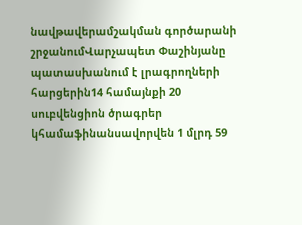նավթավերամշակման գործարանի շրջանումՎարչապետ Փաշինյանը պատասխանում է լրագրողների հարցերին14 համայնքի 20 սուբվենցիոն ծրագրեր կհամաֆինանսավորվեն 1 մլրդ 59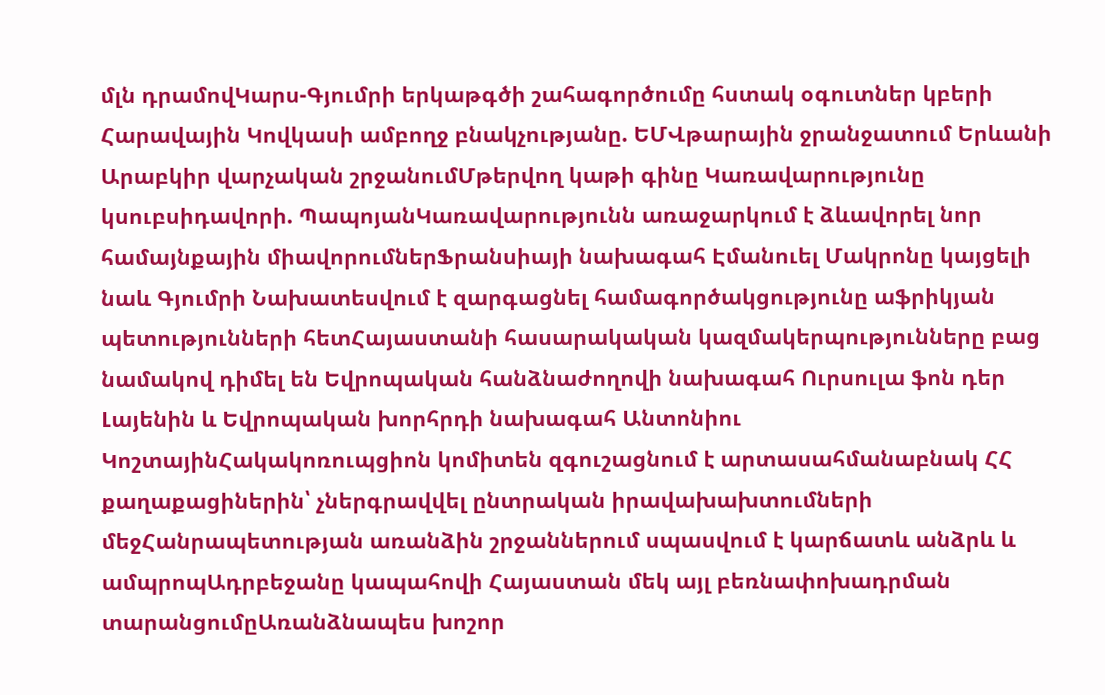մլն դրամովԿարս-Գյումրի երկաթգծի շահագործումը հստակ օգուտներ կբերի Հարավային Կովկասի ամբողջ բնակչությանը. ԵՄՎթարային ջրանջատում Երևանի Արաբկիր վարչական շրջանումՄթերվող կաթի գինը Կառավարությունը կսուբսիդավորի. ՊապոյանԿառավարությունն առաջարկում է ձևավորել նոր համայնքային միավորումներՖրանսիայի նախագահ Էմանուել Մակրոնը կայցելի նաև Գյումրի Նախատեսվում է զարգացնել համագործակցությունը աֆրիկյան պետությունների հետՀայաստանի հասարակական կազմակերպությունները բաց նամակով դիմել են Եվրոպական հանձնաժողովի նախագահ Ուրսուլա ֆոն դեր Լայենին և Եվրոպական խորհրդի նախագահ Անտոնիու ԿոշտայինՀակակոռուպցիոն կոմիտեն զգուշացնում է արտասահմանաբնակ ՀՀ քաղաքացիներին՝ չներգրավվել ընտրական իրավախախտումների մեջՀանրապետության առանձին շրջաններում սպասվում է կարճատև անձրև և ամպրոպԱդրբեջանը կապահովի Հայաստան մեկ այլ բեռնափոխադրման տարանցումըԱռանձնապես խոշոր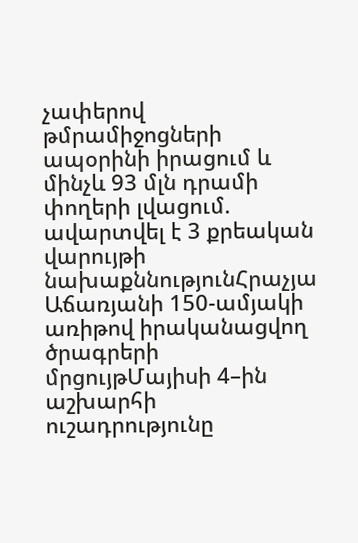չափերով թմրամիջոցների ապօրինի իրացում և մինչև 93 մլն դրամի փողերի լվացում. ավարտվել է 3 քրեական վարույթի նախաքննությունՀրաչյա Աճառյանի 150-ամյակի առիթով իրականացվող ծրագրերի մրցույթՄայիսի 4–ին աշխարհի ուշադրությունը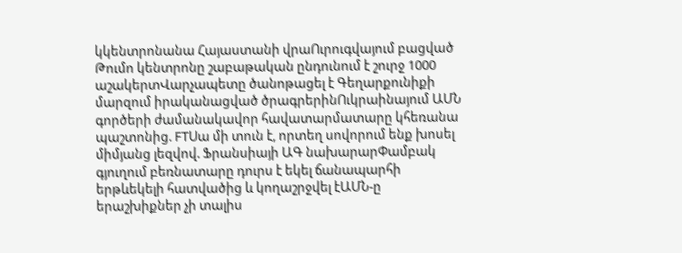կկենտրոնանա Հայաստանի վրաՈւրուգվայում բացված Թումո կենտրոնը շաբաթական ընդունում է շուրջ 1000 աշակերտՎարչապետը ծանոթացել է Գեղարքունիքի մարզում իրականացված ծրագրերինՈւկրաինայում ԱՄՆ գործերի ժամանակավոր հավատարմատարը կհեռանա պաշտոնից. FTՍա մի տուն է, որտեղ սովորում ենք խոսել միմյանց լեզվով. Ֆրանսիայի ԱԳ նախարարՓամբակ գյուղում բեռնատարը դուրս է եկել ճանապարհի երթևեկելի հատվածից և կողաշրջվել էԱՄՆ-ը երաշխիքներ չի տալիս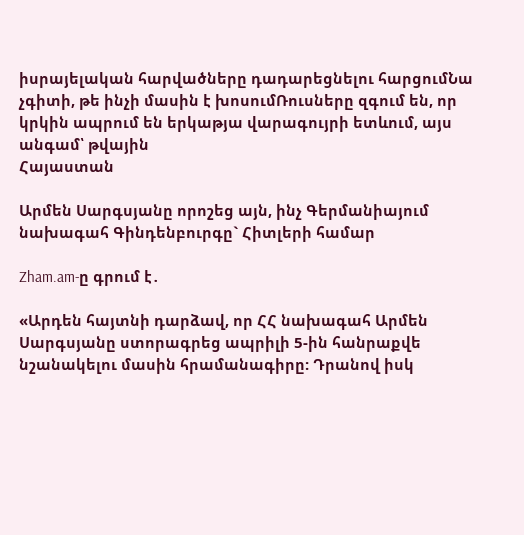իսրայելական հարվածները դադարեցնելու հարցումՆա չգիտի, թե ինչի մասին է խոսումՌուսները զգում են, որ կրկին ապրում են երկաթյա վարագույրի ետևում, այս անգամ՝ թվային
Հայաստան

Արմեն Սարգսյանը որոշեց այն, ինչ Գերմանիայում նախագահ Գինդենբուրգը` Հիտլերի համար

Zham.am-ը գրում է․

«Արդեն հայտնի դարձավ, որ ՀՀ նախագահ Արմեն Սարգսյանը ստորագրեց ապրիլի 5-ին հանրաքվե նշանակելու մասին հրամանագիրը: Դրանով իսկ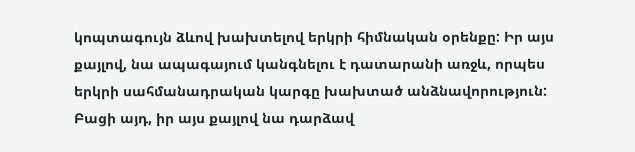կոպտագույն ձևով խախտելով երկրի հիմնական օրենքը: Իր այս քայլով, նա ապագայում կանգնելու է դատարանի առջև, որպես երկրի սահմանադրական կարգը խախտած անձնավորություն: Բացի այդ, իր այս քայլով նա դարձավ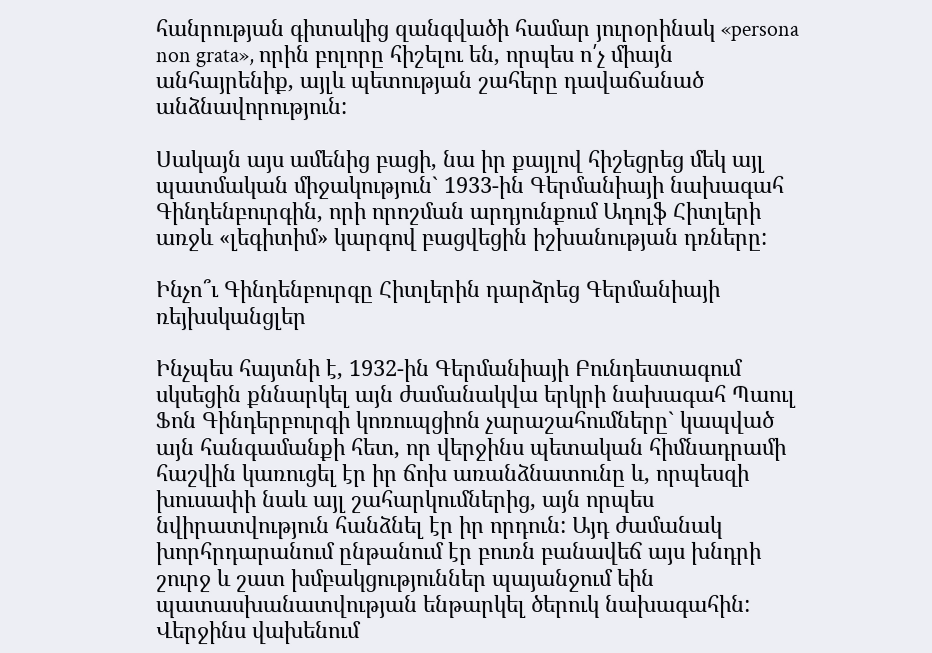հանրության գիտակից զանգվածի համար յուրօրինակ «persona non grata», որին բոլորը հիշելու են, որպես ո՛չ միայն անհայրենիք, այլև պետության շահերը դավաճանած անձնավորություն:

Սակայն այս ամենից բացի, նա իր քայլով հիշեցրեց մեկ այլ պատմական միջակություն` 1933-ին Գերմանիայի նախագահ Գինդենբուրգին, որի որոշման արդյունքում Ադոլֆ Հիտլերի առջև «լեգիտիմ» կարգով բացվեցին իշխանության դռները:

Ինչո՞ւ Գինդենբուրգը Հիտլերին դարձրեց Գերմանիայի ռեյխսկանցլեր

Ինչպես հայտնի է, 1932-ին Գերմանիայի Բունդեստագում սկսեցին քննարկել այն ժամանակվա երկրի նախագահ Պաուլ Ֆոն Գինդերբուրգի կոռուպցիոն չարաշահումները` կապված այն հանգամանքի հետ, որ վերջինս պետական հիմնադրամի հաշվին կառուցել էր իր ճոխ առանձնատունը և, որպեսզի խուսափի նաև այլ շահարկումներից, այն որպես նվիրատվություն հանձնել էր իր որդուն: Այդ ժամանակ խորհրդարանում ընթանում էր բուռն բանավեճ այս խնդրի շուրջ և շատ խմբակցություններ պայանջում եին պատասխանատվության ենթարկել ծերուկ նախագահին: Վերջինս վախենում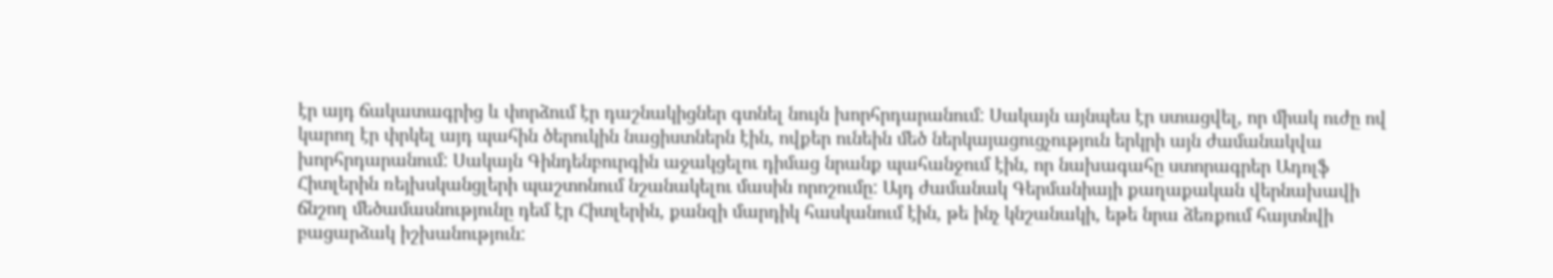էր այդ ճակատագրից և փորձում էր դաշնակիցներ գտնել նույն խորհրդարանում: Սակայն այնպես էր ստացվել, որ միակ ուժը ով կարող էր փրկել այդ պահին ծերուկին նացիստներն էին, ովքեր ունեին մեծ ներկայացուցչություն երկրի այն ժամանակվա խորհրդարանում: Սակայն Գինդենբուրգին աջակցելու դիմաց նրանք պահանջում էին, որ նախագահը ստորագրեր Ադոլֆ Հիտլերին ռեյխսկանցլերի պաշտոնում նշանակելու մասին որոշումը: Այդ ժամանակ Գերմանիայի քաղաքական վերնախավի ճնշող մեծամասնությունը դեմ էր Հիտլերին, քանզի մարդիկ հասկանում էին, թե ինչ կնշանակի, եթե նրա ձեռքում հայտնվի բացարձակ իշխանություն: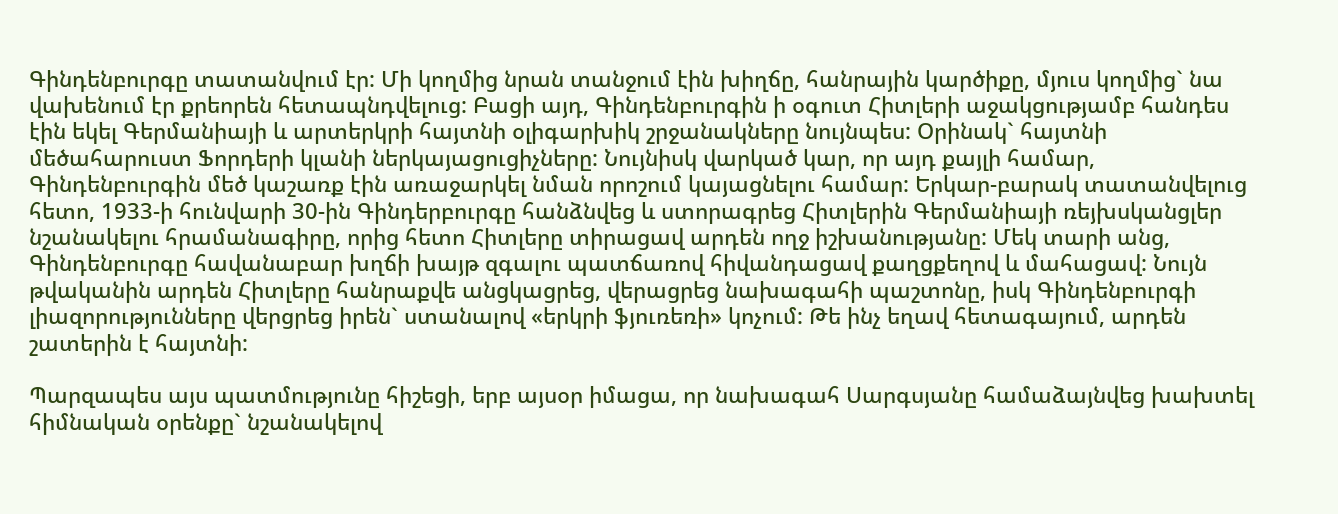Գինդենբուրգը տատանվում էր: Մի կողմից նրան տանջում էին խիղճը, հանրային կարծիքը, մյուս կողմից` նա վախենում էր քրեորեն հետապնդվելուց: Բացի այդ, Գինդենբուրգին ի օգուտ Հիտլերի աջակցությամբ հանդես էին եկել Գերմանիայի և արտերկրի հայտնի օլիգարխիկ շրջանակները նույնպես: Օրինակ` հայտնի մեծահարուստ Ֆորդերի կլանի ներկայացուցիչները: Նույնիսկ վարկած կար, որ այդ քայլի համար, Գինդենբուրգին մեծ կաշառք էին առաջարկել նման որոշում կայացնելու համար: Երկար-բարակ տատանվելուց հետո, 1933-ի հունվարի 30-ին Գինդերբուրգը հանձնվեց և ստորագրեց Հիտլերին Գերմանիայի ռեյխսկանցլեր նշանակելու հրամանագիրը, որից հետո Հիտլերը տիրացավ արդեն ողջ իշխանությանը: Մեկ տարի անց, Գինդենբուրգը հավանաբար խղճի խայթ զգալու պատճառով հիվանդացավ քաղցքեղով և մահացավ: Նույն թվականին արդեն Հիտլերը հանրաքվե անցկացրեց, վերացրեց նախագահի պաշտոնը, իսկ Գինդենբուրգի լիազորությունները վերցրեց իրեն` ստանալով «երկրի ֆյուռեռի» կոչում: Թե ինչ եղավ հետագայում, արդեն շատերին է հայտնի:

Պարզապես այս պատմությունը հիշեցի, երբ այսօր իմացա, որ նախագահ Սարգսյանը համաձայնվեց խախտել հիմնական օրենքը` նշանակելով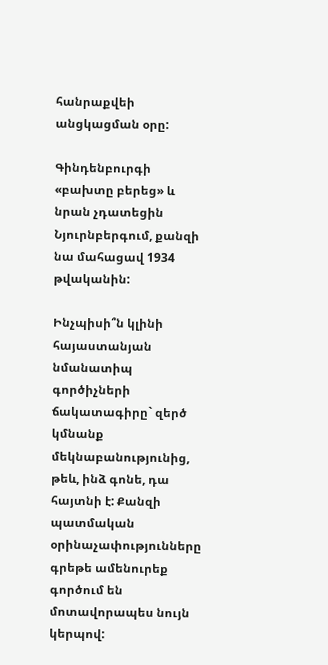հանրաքվեի անցկացման օրը:

Գինդենբուրգի «բախտը բերեց» և նրան չդատեցին Նյուրնբերգում, քանզի նա մահացավ 1934 թվականին:

Ինչպիսի՞ն կլինի հայաստանյան նմանատիպ գործիչների ճակատագիրը` զերծ կմնանք մեկնաբանությունից, թեև, ինձ գոնե, դա հայտնի է: Քանզի պատմական օրինաչափությունները գրեթե ամենուրեք գործում են մոտավորապես նույն կերպով: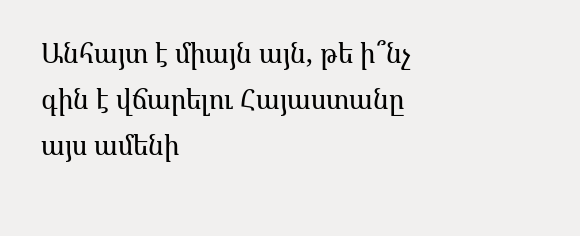Անհայտ է միայն այն, թե ի՞նչ գին է վճարելու Հայաստանը այս ամենի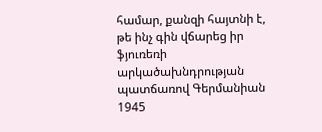համար, քանզի հայտնի է, թե ինչ գին վճարեց իր ֆյուռեռի արկածախնդրության պատճառով Գերմանիան 1945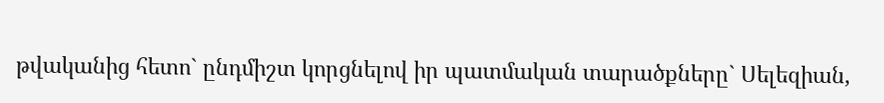թվականից հետո` ընդմիշտ կորցնելով իր պատմական տարածքները` Սելեզիան,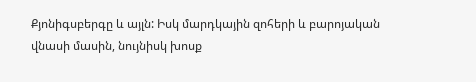Քյոնիգսբերգը և այլն: Իսկ մարդկային զոհերի և բարոյական վնասի մասին, նույնիսկ խոսք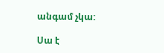անգամ չկա:

Սա է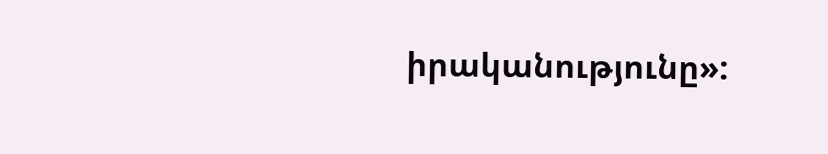իրականությունը»: